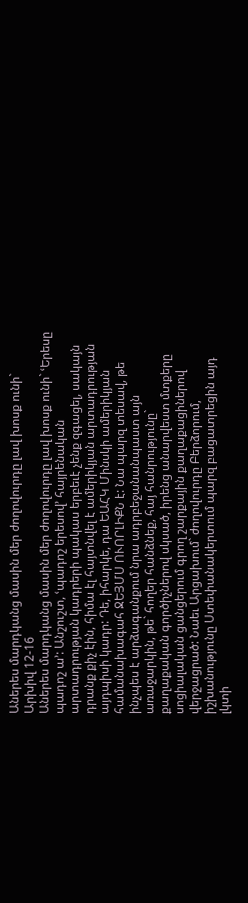Աներես մարդկանց մասին մեր ժողովուրդը լավ խոսք ունի`
Արխիվ 12-16
Աներես մարդկանց մասին մեր ժողովուրդը լավ խոսք ունի` ՙԵրեսը պադոշ ա՚: Անշուշտ, ՙպադոշ երեսով՚ հայրենական արտադրության կադրերի պակաս երբեւէ չենք զգացել, սակայն դրանք քիչ էին, հիմա էլ հայտնվել է ամերիկյան արտադրության այդպիսի կադր: Դե, իհարկե, դա ԵԱՀԿ Մինսկի ամերիկյան համանախագահ ՋԵՅՄՍ ՈՒՈՐԼԻՔՆ է: Նա պարզ տեսավ, թե ինչպես է արձագանքում նրա ադրբեջանանպաստ այն առաջարկին, թե` հողեր հանձնեք, հայ հանրությունը` քաղաքական գործիչներով սկսած, իրենց անարվեստ մտքերը սոցիալական ցանցերում գրող շարքային քաղաքացիներով վերջացրած: Նաեւ Արցախում` ժողովուրդը Բերձորում, իշխանությունը Ստեփանակերտում պարզ բացատրեցին այդ լկտի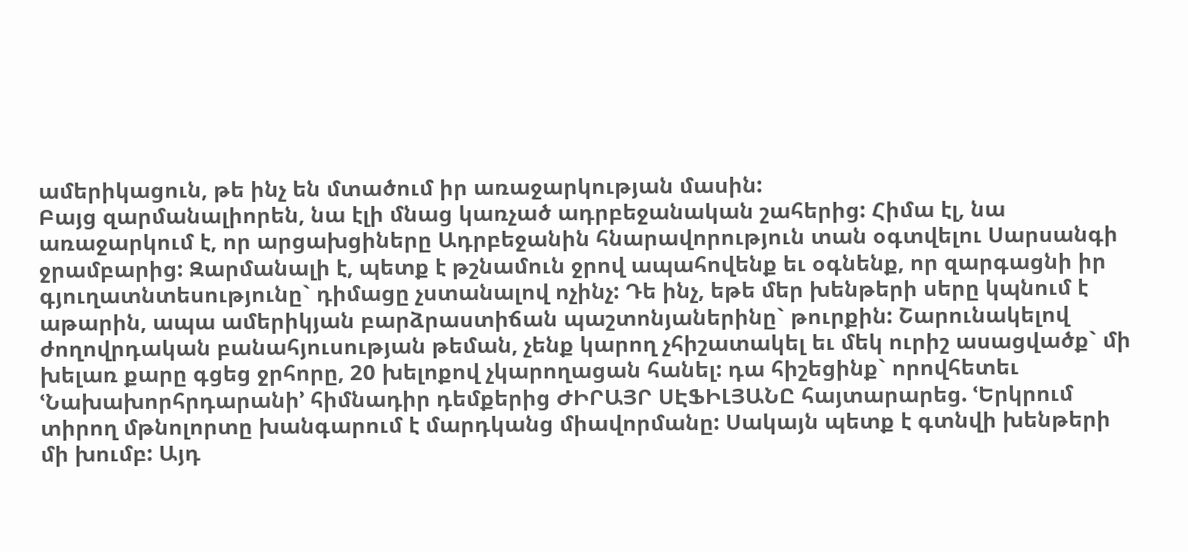ամերիկացուն, թե ինչ են մտածում իր առաջարկության մասին:
Բայց զարմանալիորեն, նա էլի մնաց կառչած ադրբեջանական շահերից: Հիմա էլ, նա առաջարկում է, որ արցախցիները Ադրբեջանին հնարավորություն տան օգտվելու Սարսանգի ջրամբարից: Զարմանալի է, պետք է թշնամուն ջրով ապահովենք եւ օգնենք, որ զարգացնի իր գյուղատնտեսությունը` դիմացը չստանալով ոչինչ: Դե ինչ, եթե մեր խենթերի սերը կպնում է աթարին, ապա ամերիկյան բարձրաստիճան պաշտոնյաներինը` թուրքին: Շարունակելով ժողովրդական բանահյուսության թեման, չենք կարող չհիշատակել եւ մեկ ուրիշ ասացվածք` մի խելառ քարը գցեց ջրհորը, 20 խելոքով չկարողացան հանել: դա հիշեցինք` որովհետեւ ՙՆախախորհրդարանի՚ հիմնադիր դեմքերից ԺԻՐԱՅՐ ՍԷՖԻԼՅԱՆԸ հայտարարեց. ՙԵրկրում տիրող մթնոլորտը խանգարում է մարդկանց միավորմանը: Սակայն պետք է գտնվի խենթերի մի խումբ: Այդ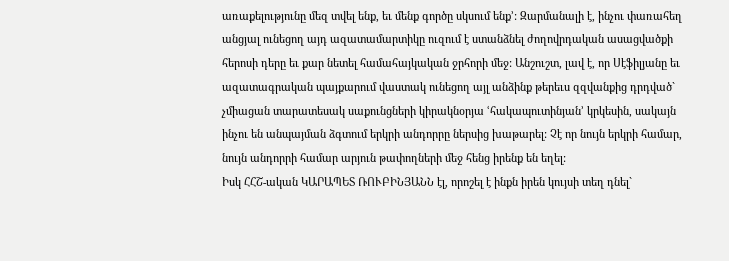առաքելությունը մեզ տվել ենք, եւ մենք գործը սկսում ենք՚: Զարմանալի է, ինչու փառահեղ անցյալ ունեցող այդ ազատամարտիկը ուզում է ստանձնել ժողովրդական ասացվածքի հերոսի դերը եւ քար նետել համահայկական ջրհորի մեջ: Անշուշտ, լավ է, որ Սէֆիլյանը եւ ազատագրական պայքարում վաստակ ունեցող այլ անձինք թերեւս զզվանքից դրդված` չմիացան տարատեսակ սաքունցների կիրակնօրյա ՙհակապուտինյան՚ կրկեսին, սակայն ինչու են անպայման ձգտում երկրի անդորրը ներսից խաթարել: Չէ որ նույն երկրի համար, նույն անդորրի համար արյուն թափողների մեջ հենց իրենք են եղել:
Իսկ ՀՀՇ-ական ԿԱՐԱՊԵՏ ՌՈՒԲԻՆՅԱՆՆ էլ, որոշել է ինքն իրեն կույսի տեղ դնել`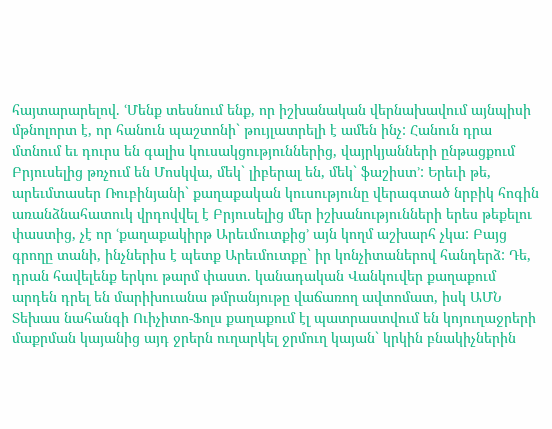հայտարարելով. ՙՄենք տեսնում ենք, որ իշխանական վերնախավում այնպիսի մթնոլորտ է, որ հանուն պաշտոնի` թույլատրելի է ամեն ինչ: Հանուն դրա մտնում եւ դուրս են գալիս կուսակցություններից, վայրկյանների ընթացքում Բրյուսելից թռչում են Մոսկվա, մեկ` լիբերալ են, մեկ` ֆաշիստ՚: Երեւի թե, արեւմտասեր Ռուբինյանի` քաղաքական կուսությունը վերագտած նրբիկ հոգին առանձնահատուկ վրդովվել է Բրյուսելից մեր իշխանությունների երես թեքելու փաստից, չէ որ ՙքաղաքակիրթ Արեւմուտքից՚ այն կողմ աշխարհ չկա: Բայց գրողը տանի, ինչներիս է պետք Արեւմուտքը` իր կոնչիտաներով հանդերձ: Դե, դրան հավելենք երկու թարմ փաստ. կանադական Վանկուվեր քաղաքում արդեն դրել են մարիխուանա թմրանյութը վաճառող ավտոմատ, իսկ ԱՄՆ Տեխաս նահանգի Ուիչիտո-Ֆոլս քաղաքում էլ պատրաստվում են կոյուղաջրերի մաքրման կայանից այդ ջրերն ուղարկել ջրմուղ կայան` կրկին բնակիչներին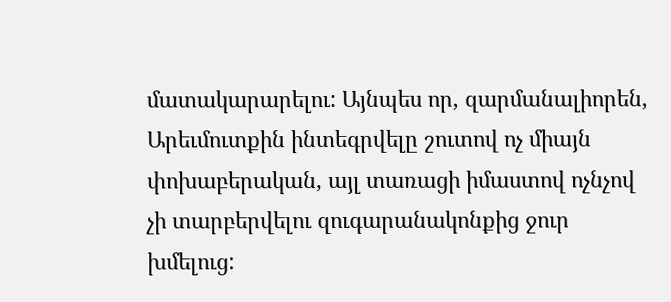մատակարարելու: Այնպես որ, զարմանալիորեն, Արեւմուտքին ինտեգրվելը շուտով ոչ միայն փոխաբերական, այլ տառացի իմաստով ոչնչով չի տարբերվելու զուգարանակոնքից ջուր խմելուց: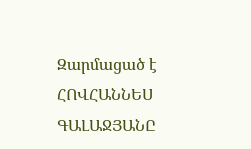Զարմացած է
ՀՈՎՀԱՆՆԵՍ ԳԱԼԱՋՅԱՆԸ